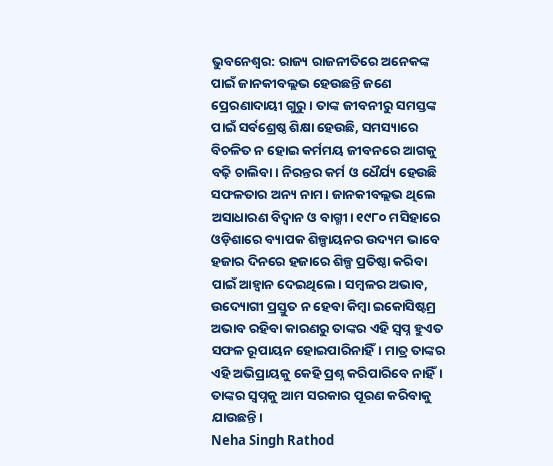ଭୁବନେଶ୍ବର: ରାଜ୍ୟ ରାଜନୀତିରେ ଅନେକଙ୍କ ପାଇଁ ଜାନକୀବଲ୍ଲଭ ହେଉଛନ୍ତି ଜଣେ ପ୍ରେରଣାଦାୟୀ ଗୁରୁ। ତାଙ୍କ ଜୀବନୀରୁ ସମସ୍ତଙ୍କ ପାଇଁ ସର୍ବଶ୍ରେଷ୍ଠ ଶିକ୍ଷା ହେଉଛି, ସମସ୍ୟାରେ ବିଚଳିତ ନ ହୋଇ କର୍ମମୟ ଜୀବନରେ ଆଗକୁ ବଢ଼ି ଚାଲିବା। ନିରନ୍ତର କର୍ମ ଓ ଧୈର୍ଯ୍ୟ ହେଉଛି ସଫଳତାର ଅନ୍ୟ ନାମ। ଜାନକୀବଲ୍ଲଭ ଥିଲେ ଅସାଧାରଣ ବିଦ୍ୱାନ ଓ ବାଗ୍ମୀ। ୧୯୮୦ ମସିହାରେ ଓଡ଼ିଶାରେ ବ୍ୟାପକ ଶିଳ୍ପାୟନର ଉଦ୍ୟମ ଭାବେ ହଜାର ଦିନରେ ହଜାରେ ଶିଳ୍ପ ପ୍ରତିଷ୍ଠା କରିବା ପାଇଁ ଆହ୍ବାନ ଦେଇଥିଲେ। ସମ୍ବଳର ଅଭାବ, ଉଦ୍ୟୋଗୀ ପ୍ରସ୍ତୁତ ନ ହେବା କିମ୍ବା ଇକୋସିଷ୍ଟମ୍ର ଅଭାବ ରହିବା କାରଣରୁ ତାଙ୍କର ଏହି ସ୍ବପ୍ନ ହୁଏତ ସଫଳ ରୂପାୟନ ହୋଇପାରିନାହିଁ। ମାତ୍ର ତାଙ୍କର ଏହି ଅଭିପ୍ରାୟକୁ କେହି ପ୍ରଶ୍ନ କରିପାରିବେ ନାହିଁ। ତାଙ୍କର ସ୍ବପ୍ନକୁ ଆମ ସରକାର ପୂରଣ କରିବାକୁ ଯାଉଛନ୍ତି।
Neha Singh Rathod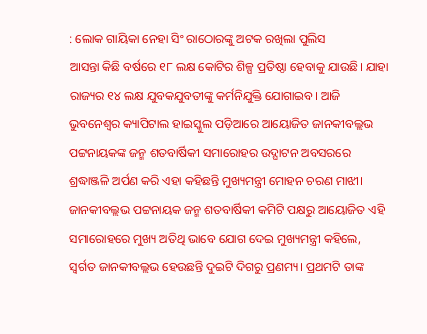: ଲୋକ ଗାୟିକା ନେହା ସିଂ ରାଠୋରଙ୍କୁ ଅଟକ ରଖିଲା ପୁଲିସ
ଆସନ୍ତା କିଛି ବର୍ଷରେ ୧୮ ଲକ୍ଷ କୋଟିର ଶିଳ୍ପ ପ୍ରତିଷ୍ଠା ହେବାକୁ ଯାଉଛି। ଯାହା ରାଜ୍ୟର ୧୪ ଲକ୍ଷ ଯୁବକଯୁବତୀଙ୍କୁ କର୍ମନିଯୁକ୍ତି ଯୋଗାଇବ। ଆଜି ଭୁବନେଶ୍ବର କ୍ୟାପିଟାଲ ହାଇସ୍କୁଲ ପଡ଼ିଆରେ ଆୟୋଜିତ ଜାନକୀବଲ୍ଲଭ ପଟ୍ଟନାୟକଙ୍କ ଜନ୍ମ ଶତବାର୍ଷିକୀ ସମାରୋହର ଉଦ୍ଘାଟନ ଅବସରରେ ଶ୍ରଦ୍ଧାଞ୍ଜଳି ଅର୍ପଣ କରି ଏହା କହିଛନ୍ତି ମୁଖ୍ୟମନ୍ତ୍ରୀ ମୋହନ ଚରଣ ମାଝୀ। ଜାନକୀବଲ୍ଲଭ ପଟ୍ଟନାୟକ ଜନ୍ମ ଶତବାର୍ଷିକୀ କମିଟି ପକ୍ଷରୁ ଆୟୋଜିତ ଏହି ସମାରୋହରେ ମୁଖ୍ୟ ଅତିଥି ଭାବେ ଯୋଗ ଦେଇ ମୁଖ୍ୟମନ୍ତ୍ରୀ କହିଲେ, ସ୍ବର୍ଗତ ଜାନକୀବଲ୍ଲଭ ହେଉଛନ୍ତି ଦୁଇଟି ଦିଗରୁ ପ୍ରଣମ୍ୟ। ପ୍ରଥମଟି ତାଙ୍କ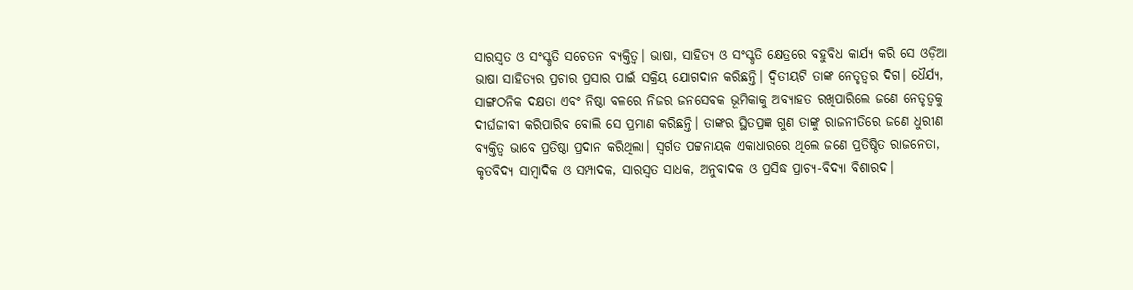ସାରସ୍ୱତ ଓ ସଂସ୍କୃତି ସଚେତନ ବ୍ୟକ୍ତିତ୍ୱ। ଭାଷା, ସାହିତ୍ୟ ଓ ସଂସ୍କୃତି କ୍ଷେତ୍ରରେ ବହୁବିଧ କାର୍ଯ୍ୟ କରି ସେ ଓଡ଼ିଆ ଭାଷା ସାହିତ୍ୟର ପ୍ରଚାର ପ୍ରସାର ପାଇଁ ସକ୍ରିୟ ଯୋଗଦାନ କରିଛନ୍ତି। ଦ୍ୱିତୀୟଟି ତାଙ୍କ ନେତୃତ୍ୱର ଦିଗ। ଧୈର୍ଯ୍ୟ, ସାଙ୍ଗଠନିକ ଦକ୍ଷତା ଏବଂ ନିଷ୍ଠା ବଳରେ ନିଜର ଜନସେବକ ଭୂମିକାକୁ ଅବ୍ୟାହତ ରଖିପାରିଲେ ଜଣେ ନେତୃତ୍ୱକୁ ଦୀର୍ଘଜୀବୀ କରିପାରିବ ବୋଲି ସେ ପ୍ରମାଣ କରିଛନ୍ତି। ତାଙ୍କର ସ୍ଥିତପ୍ରଜ୍ଞ ଗୁଣ ତାଙ୍କୁ ରାଜନୀତିରେ ଜଣେ ଧୁରୀଣ ବ୍ୟକ୍ତିତ୍ବ ଭାବେ ପ୍ରତିଷ୍ଠା ପ୍ରଦାନ କରିଥିଲା। ସ୍ବର୍ଗତ ପଟ୍ଟନାୟକ ଏକାଧାରରେ ଥିଲେ ଜଣେ ପ୍ରତିଷ୍ଠିତ ରାଜନେତା, କୃତବିଦ୍ୟ ସାମ୍ବାଦିକ ଓ ସମ୍ପାଦକ, ସାରସ୍ୱତ ସାଧକ, ଅନୁବାଦକ ଓ ପ୍ରସିଦ୍ଧ ପ୍ରାଚ୍ୟ-ବିଦ୍ୟା ବିଶାରଦ।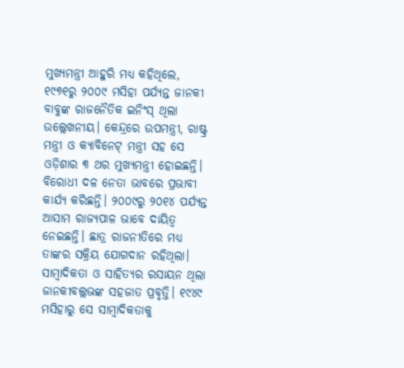ମୁଖ୍ୟମନ୍ତ୍ରୀ ଆହୁରି ମଧ୍ୟ କହିଥିଲେ, ୧୯୭୧ରୁ ୨୦୦୯ ମସିହା ପର୍ଯ୍ୟନ୍ତ ଜାନକୀ ବାବୁଙ୍କ ରାଜନୈତିକ ଇନିଂସ୍ ଥିଲା ଉଲ୍ଲେଖନୀୟ। କେନ୍ଦ୍ରରେ ଉପମନ୍ତ୍ରୀ, ରାଷ୍ଟ୍ର ମନ୍ତ୍ରୀ ଓ କ୍ୟାବିନେଟ୍ ମନ୍ତ୍ରୀ ସହ ସେ ଓଡ଼ିଶାର ୩ ଥର ମୁଖ୍ୟମନ୍ତ୍ରୀ ହୋଇଛନ୍ତି। ବିରୋଧୀ ଦଳ ନେତା ଭାବରେ ପ୍ରଭାବୀ କାର୍ଯ୍ୟ କରିଛନ୍ତି। ୨୦୦୯ରୁ ୨୦୧୪ ପର୍ଯ୍ୟନ୍ତ ଆସାମ ରାଜ୍ୟପାଳ ଭାବେ ଦାୟିତ୍ୱ ନେଇଛନ୍ତି। ଛାତ୍ର ରାଜନୀତିରେ ମଧ୍ୟ ତାଙ୍କର ସକ୍ରିୟ ଯୋଗଦାନ ରହିଥିଲା। ସାମ୍ବାଦିକତା ଓ ସାହିତ୍ୟର ରସାୟନ ଥିଲା ଜାନକୀବଲ୍ଲଭଙ୍କ ସହଜାତ ପ୍ରବୃତ୍ତି। ୧୯୪୯ ମସିହାରୁ ସେ ସାମ୍ବାଦିକତାକୁ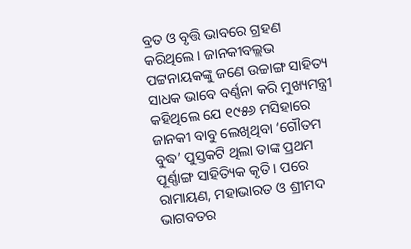ବ୍ରତ ଓ ବୃତ୍ତି ଭାବରେ ଗ୍ରହଣ କରିଥିଲେ। ଜାନକୀବଲ୍ଲଭ ପଟ୍ଟନାୟକଙ୍କୁ ଜଣେ ଉଚ୍ଚାଙ୍ଗ ସାହିତ୍ୟ ସାଧକ ଭାବେ ବର୍ଣ୍ଣନା କରି ମୁଖ୍ୟମନ୍ତ୍ରୀ କହିଥିଲେ ଯେ ୧୯୫୬ ମସିହାରେ ଜାନକୀ ବାବୁ ଲେଖିଥିବା ‘ଗୌତମ ବୁଦ୍ଧ’ ପୁସ୍ତକଟି ଥିଲା ତାଙ୍କ ପ୍ରଥମ ପୂର୍ଣ୍ଣାଙ୍ଗ ସାହିତ୍ୟିକ କୃତି। ପରେ ରାମାୟଣ, ମହାଭାରତ ଓ ଶ୍ରୀମଦ ଭାଗବତର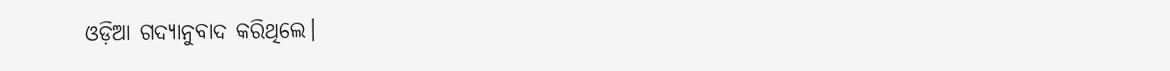ଓଡ଼ିଆ ଗଦ୍ୟାନୁବାଦ କରିଥିଲେ।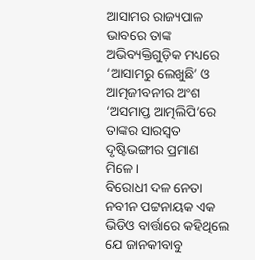ଆସାମର ରାଜ୍ୟପାଳ ଭାବରେ ତାଙ୍କ ଅଭିବ୍ୟକ୍ତିଗୁଡ଼ିକ ମଧ୍ୟରେ ‘ଆସାମରୁ ଲେଖୁଛି’ ଓ ଆତ୍ମଜୀବନୀର ଅଂଶ ‘ଅସମାପ୍ତ ଆତ୍ମଲିପି’ରେ ତାଙ୍କର ସାରସ୍ବତ ଦୃଷ୍ଟିଭଙ୍ଗୀର ପ୍ରମାଣ ମିଳେ।
ବିରୋଧୀ ଦଳ ନେତା ନବୀନ ପଟ୍ଟନାୟକ ଏକ ଭିଡିଓ ବାର୍ତ୍ତାରେ କହିଥିଲେ ଯେ ଜାନକୀବାବୁ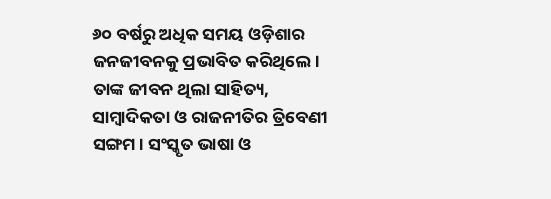୬୦ ବର୍ଷରୁ ଅଧିକ ସମୟ ଓଡ଼ିଶାର ଜନଜୀବନକୁ ପ୍ରଭାବିତ କରିଥିଲେ। ତାଙ୍କ ଜୀବନ ଥିଲା ସାହିତ୍ୟ, ସାମ୍ବାଦିକତା ଓ ରାଜନୀତିର ତ୍ରିବେଣୀ ସଙ୍ଗମ। ସଂସ୍କୃତ ଭାଷା ଓ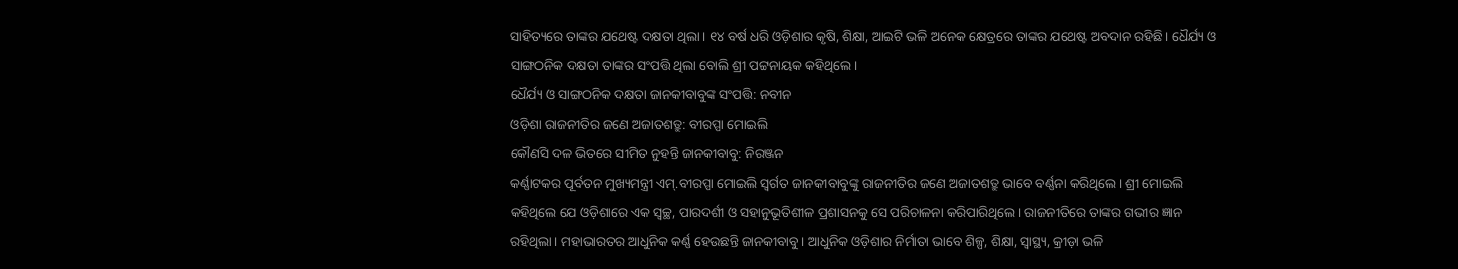ସାହିତ୍ୟରେ ତାଙ୍କର ଯଥେଷ୍ଟ ଦକ୍ଷତା ଥିଲା। ୧୪ ବର୍ଷ ଧରି ଓଡ଼ିଶାର କୃଷି, ଶିକ୍ଷା, ଆଇଟି ଭଳି ଅନେକ କ୍ଷେତ୍ରରେ ତାଙ୍କର ଯଥେଷ୍ଟ ଅବଦାନ ରହିଛି। ଧୈର୍ଯ୍ୟ ଓ ସାଙ୍ଗଠନିକ ଦକ୍ଷତା ତାଙ୍କର ସଂପତ୍ତି ଥିଲା ବୋଲି ଶ୍ରୀ ପଟ୍ଟନାୟକ କହିଥିଲେ।
ଧୈର୍ଯ୍ୟ ଓ ସାଙ୍ଗଠନିକ ଦକ୍ଷତା ଜାନକୀବାବୁଙ୍କ ସଂପତ୍ତି: ନବୀନ
ଓଡ଼ିଶା ରାଜନୀତିର ଜଣେ ଅଜାତଶତ୍ରୁ: ବୀରପ୍ପା ମୋଇଲି
କୌଣସି ଦଳ ଭିତରେ ସୀମିତ ନୁହନ୍ତି ଜାନକୀବାବୁ: ନିରଞ୍ଜନ
କର୍ଣ୍ଣାଟକର ପୂର୍ବତନ ମୁଖ୍ୟମନ୍ତ୍ରୀ ଏମ୍.ବୀରପ୍ପା ମୋଇଲି ସ୍ବର୍ଗତ ଜାନକୀବାବୁଙ୍କୁ ରାଜନୀତିର ଜଣେ ଅଜାତଶତ୍ରୁ ଭାବେ ବର୍ଣ୍ଣନା କରିଥିଲେ। ଶ୍ରୀ ମୋଇଲି କହିଥିଲେ ଯେ ଓଡ଼ିଶାରେ ଏକ ସ୍ବଚ୍ଛ, ପାରଦର୍ଶୀ ଓ ସହାନୁଭୂତିଶୀଳ ପ୍ରଶାସନକୁ ସେ ପରିଚାଳନା କରିପାରିଥିଲେ। ରାଜନୀତିରେ ତାଙ୍କର ଗଭୀର ଜ୍ଞାନ ରହିଥିଲା। ମହାଭାରତର ଆଧୁନିକ କର୍ଣ୍ଣ ହେଉଛନ୍ତି ଜାନକୀବାବୁ। ଆଧୁନିକ ଓଡ଼ିଶାର ନିର୍ମାତା ଭାବେ ଶିଳ୍ପ, ଶିକ୍ଷା, ସ୍ବାସ୍ଥ୍ୟ, କ୍ରୀଡ଼ା ଭଳି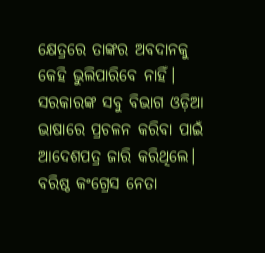କ୍ଷେତ୍ରରେ ତାଙ୍କର ଅବଦାନକୁ କେହି ଭୁଲିପାରିବେ ନାହିଁ। ସରକାରଙ୍କ ସବୁ ବିଭାଗ ଓଡ଼ିଆ ଭାଷାରେ ପ୍ରଚଳନ କରିବା ପାଇଁ ଆଦେଶପତ୍ର ଜାରି କରିଥିଲେ। ବରିଷ୍ଠ କଂଗ୍ରେସ ନେତା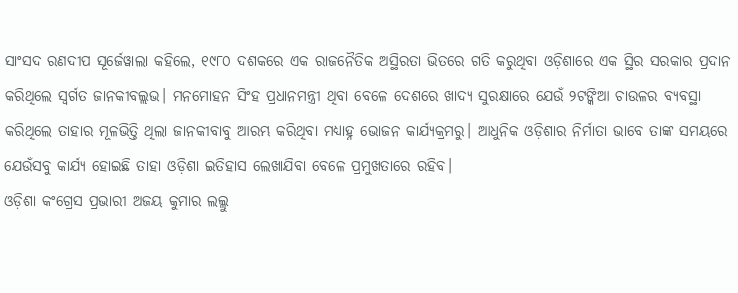ସାଂସଦ ରଣଦୀପ ସୂର୍ଜେୱାଲା କହିଲେ, ୧୯୮୦ ଦଶକରେ ଏକ ରାଜନୈତିକ ଅସ୍ଥିରତା ଭିତରେ ଗତି କରୁଥିବା ଓଡ଼ିଶାରେ ଏକ ସ୍ଥିର ସରକାର ପ୍ରଦାନ କରିଥିଲେ ସ୍ବର୍ଗତ ଜାନକୀବଲ୍ଲଭ। ମନମୋହନ ସିଂହ ପ୍ରଧାନମନ୍ତ୍ରୀ ଥିବା ବେଳେ ଦେଶରେ ଖାଦ୍ୟ ସୁରକ୍ଷାରେ ଯେଉଁ ୨ଟଙ୍କିଆ ଚାଉଳର ବ୍ୟବସ୍ଥା କରିଥିଲେ ତାହାର ମୂଳଭିତ୍ତି ଥିଲା ଜାନକୀବାବୁ ଆରମ୍ଭ କରିଥିବା ମଧ୍ୟାହ୍ନ ଭୋଜନ କାର୍ଯ୍ୟକ୍ରମରୁ। ଆଧୁନିକ ଓଡ଼ିଶାର ନିର୍ମାତା ଭାବେ ତାଙ୍କ ସମୟରେ ଯେଉଁସବୁ କାର୍ଯ୍ୟ ହୋଇଛି ତାହା ଓଡ଼ିଶା ଇତିହାସ ଲେଖାଯିବା ବେଳେ ପ୍ରମୁଖତାରେ ରହିବ।
ଓଡ଼ିଶା କଂଗ୍ରେସ ପ୍ରଭାରୀ ଅଜୟ କୁମାର ଲଲ୍ଲୁ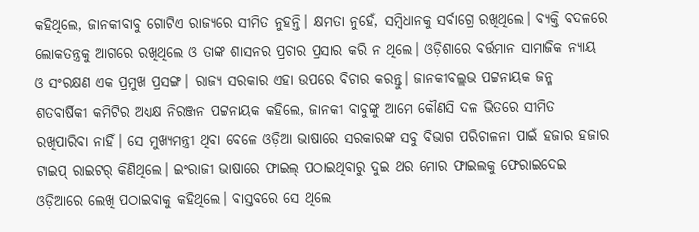କହିଥିଲେ, ଜାନକୀବାବୁ ଗୋଟିଏ ରାଜ୍ୟରେ ସୀମିତ ନୁହନ୍ତି। କ୍ଷମତା ନୁହେଁ, ସମ୍ବିଧାନକୁ ସର୍ବାଗ୍ରେ ରଖିଥିଲେ। ବ୍ୟକ୍ତି ବଦଳରେ ଲୋକତନ୍ତ୍ରକୁ ଆଗରେ ରଖିଥିଲେ ଓ ତାଙ୍କ ଶାସନର ପ୍ରଚାର ପ୍ରସାର କରି ନ ଥିଲେ। ଓଡ଼ିଶାରେ ବର୍ତ୍ତମାନ ସାମାଜିକ ନ୍ୟାୟ ଓ ସଂରକ୍ଷଣ ଏକ ପ୍ରମୁଖ ପ୍ରସଙ୍ଗ। ରାଜ୍ୟ ସରକାର ଏହା ଉପରେ ବିଚାର କରନ୍ତୁ। ଜାନକୀବଲ୍ଲଭ ପଟ୍ଟନାୟକ ଜନ୍ମ ଶତବାର୍ଷିକୀ କମିଟିର ଅଧ୍ୟକ୍ଷ ନିରଞ୍ଜନ ପଟ୍ଟନାୟକ କହିଲେ, ଜାନକୀ ବାବୁଙ୍କୁ ଆମେ କୌଣସି ଦଳ ଭିତରେ ସୀମିତ ରଖିପାରିବା ନାହିଁ। ସେ ମୁଖ୍ୟମନ୍ତ୍ରୀ ଥିବା ବେଳେ ଓଡ଼ିଆ ଭାଷାରେ ସରକାରଙ୍କ ସବୁ ବିଭାଗ ପରିଚାଳନା ପାଇଁ ହଜାର ହଜାର ଟାଇପ୍ ରାଇଟର୍ କିଣିଥିଲେ। ଇଂରାଜୀ ଭାଷାରେ ଫାଇଲ୍ ପଠାଇଥିବାରୁ ଦୁଇ ଥର ମୋର ଫାଇଲକୁ ଫେରାଇଦେଇ ଓଡ଼ିଆରେ ଲେଖି ପଠାଇବାକୁ କହିଥିଲେ। ବାସ୍ତବରେ ସେ ଥିଲେ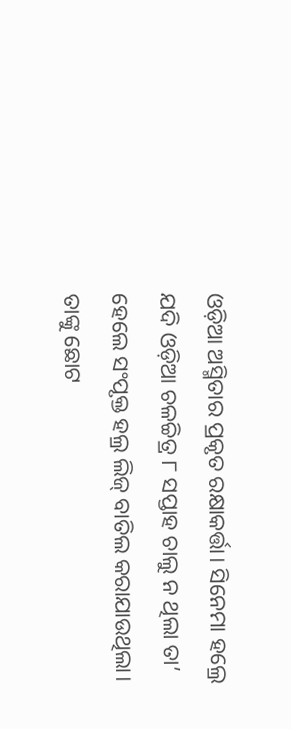ଓଡ଼ିଆ ଅସ୍ମିତାର ପ୍ରକୃତ ରକ୍ଷାକର୍ତ୍ତା। ସିନେମା ହଲ୍ରେ ଯଦି ଓଡ଼ିଆ ଚଳଚ୍ଚିତ୍ର ୮ ସପ୍ତାହ ଚାଲୁ ନ ଥିଲା ତା’ ହେଲେ ସଂପୃକ୍ତ ହଲ୍ର ଲିଜ୍ ବାତିଲ କରାଯାଉଥିଲା। ତାଙ୍କୁ ଛୋଟ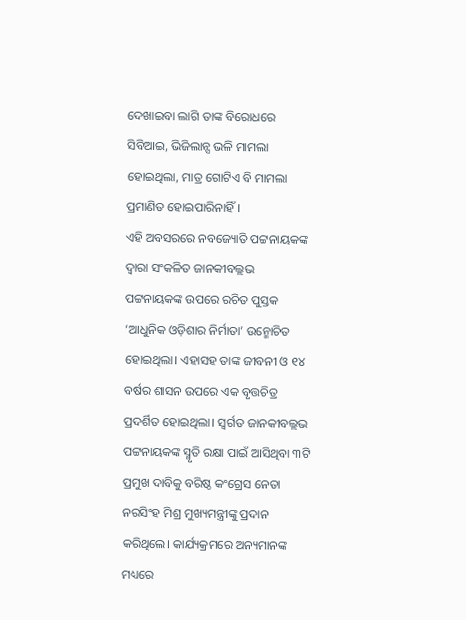ଦେଖାଇବା ଲାଗି ତାଙ୍କ ବିରୋଧରେ ସିବିଆଇ, ଭିଜିଲାନ୍ସ ଭଳି ମାମଲା ହୋଇଥିଲା, ମାତ୍ର ଗୋଟିଏ ବି ମାମଲା ପ୍ରମାଣିତ ହୋଇପାରିନାହିଁ।
ଏହି ଅବସରରେ ନବଜ୍ୟୋତି ପଟ୍ଟନାୟକଙ୍କ ଦ୍ବାରା ସଂକଳିତ ଜାନକୀବଲ୍ଲଭ ପଟ୍ଟନାୟକଙ୍କ ଉପରେ ରଚିତ ପୁସ୍ତକ ‘ଆଧୁନିକ ଓଡ଼ିଶାର ନିର୍ମାତା’ ଉନ୍ମୋଚିତ ହୋଇଥିଲା। ଏହାସହ ତାଙ୍କ ଜୀବନୀ ଓ ୧୪ ବର୍ଷର ଶାସନ ଉପରେ ଏକ ବୃତ୍ତଚିତ୍ର ପ୍ରଦର୍ଶିତ ହୋଇଥିଲା। ସ୍ବର୍ଗତ ଜାନକୀବଲ୍ଲଭ ପଟ୍ଟନାୟକଙ୍କ ସ୍ମୃତି ରକ୍ଷା ପାଇଁ ଆସିଥିବା ୩ଟି ପ୍ରମୁଖ ଦାବିକୁ ବରିଷ୍ଠ କଂଗ୍ରେସ ନେତା ନରସିଂହ ମିଶ୍ର ମୁଖ୍ୟମନ୍ତ୍ରୀଙ୍କୁ ପ୍ରଦାନ କରିଥିଲେ। କାର୍ଯ୍ୟକ୍ରମରେ ଅନ୍ୟମାନଙ୍କ ମଧ୍ୟରେ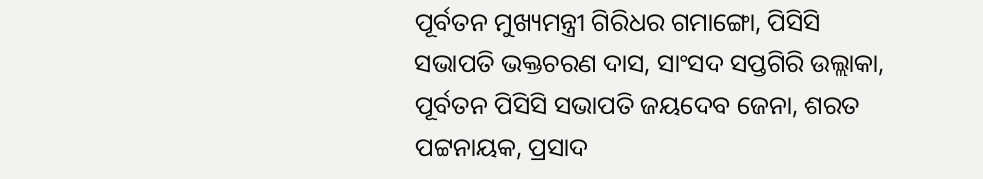ପୂର୍ବତନ ମୁଖ୍ୟମନ୍ତ୍ରୀ ଗିରିଧର ଗମାଙ୍ଗୋ, ପିସିସି ସଭାପତି ଭକ୍ତଚରଣ ଦାସ, ସାଂସଦ ସପ୍ତଗିରି ଉଲ୍ଲାକା, ପୂର୍ବତନ ପିସିସି ସଭାପତି ଜୟଦେବ ଜେନା, ଶରତ ପଟ୍ଟନାୟକ, ପ୍ରସାଦ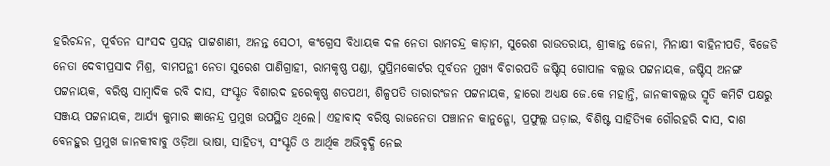ହରିଚନ୍ଦନ, ପୂର୍ବତନ ସାଂସଦ ପ୍ରସନ୍ନ ପାଟ୍ଟଶାଣୀ, ଅନନ୍ତ ସେଠୀ, କଂଗ୍ରେସ ବିଧାୟକ ଦଳ ନେତା ରାମଚନ୍ଦ୍ର କାଡ଼ାମ, ସୁରେଶ ରାଉତରାୟ, ଶ୍ରୀକାନ୍ତ ଜେନା, ମିନାକ୍ଷୀ ବାହିନୀପତି, ବିଜେଡି ନେତା ଦେବୀପ୍ରସାଦ ମିଶ୍ର, ବାମପନ୍ଥୀ ନେତା ସୁରେଶ ପାଣିଗ୍ରାହୀ, ରାମକୃଷ୍ଣ ପଣ୍ଡା, ସୁପ୍ରିମକୋର୍ଟର ପୂର୍ବତନ ମୁଖ୍ୟ ବିଚାରପତି ଜଷ୍ଟିସ୍ ଗୋପାଳ ବଲ୍ଲଭ ପଟ୍ଟନାୟକ, ଜଷ୍ଟିସ୍ ଅନଙ୍ଗ ପଟ୍ଟନାୟକ, ବରିଷ୍ଠ ସାମ୍ବାଦିକ ରବି ଦାସ, ସଂସ୍କୃତ ବିଶାରଦ ହରେକୃଷ୍ଣ ଶତପଥୀ, ଶିଳ୍ପପତି ତାରାରଂଜନ ପଟ୍ଟନାୟକ, ହାରୋ ଅଧ୍ୟକ୍ଷ ଜେ.କେ ମହାନ୍ତି, ଜାନକୀବଲ୍ଲଭ ସ୍ମୃତି କମିଟି ପକ୍ଷରୁ ସଞ୍ଜୟ ପଟ୍ଟନାୟକ, ଆର୍ଯ୍ୟ କୁମାର ଜ୍ଞାନେନ୍ଦ୍ର ପ୍ରମୁଖ ଉପସ୍ଥିତ ଥିଲେ। ଏହାବାଦ୍ ବରିଷ୍ଠ ରାଜନେତା ପଞ୍ଚାନନ କାନୁନ୍ଗୋ, ପ୍ରଫୁଲ୍ଲ ଘଡ଼ାଇ, ବିଶିଷ୍ଟ ସାହିତ୍ୟିକ ଗୌରହରି ଦାସ, ଦାଶ ବେନହୁର ପ୍ରମୁଖ ଜାନକୀବାବୁ ଓଡ଼ିଆ ଭାଷା, ସାହିତ୍ୟ, ସଂସ୍କୃତି ଓ ଆର୍ଥିକ ଅଭିବୃଦ୍ଧି ନେଇ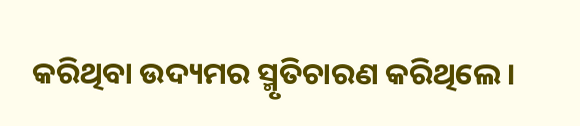କରିଥିବା ଉଦ୍ୟମର ସ୍ମୃତିଚାରଣ କରିଥିଲେ।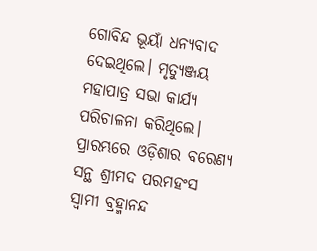ଗୋବିନ୍ଦ ଭୂୟାଁ ଧନ୍ୟବାଦ ଦେଇଥିଲେ। ମୃତ୍ୟୁଞ୍ଜୟ ମହାପାତ୍ର ସଭା କାର୍ଯ୍ୟ ପରିଚାଳନା କରିଥିଲେ।
ପ୍ରାରମ୍ଭରେ ଓଡ଼ିଶାର ବରେଣ୍ୟ ସନ୍ଥ ଶ୍ରୀମଦ ପରମହଂସ ସ୍ବାମୀ ବ୍ରହ୍ମାନନ୍ଦ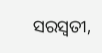ସରସ୍ବତୀ,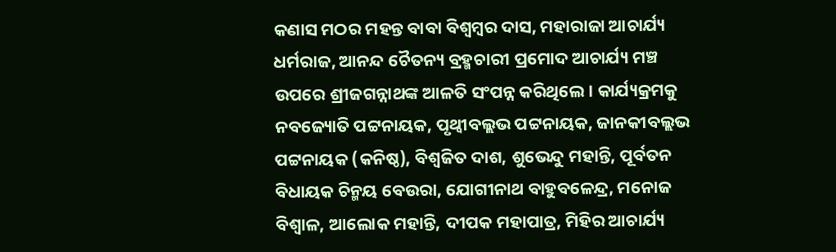କଣାସ ମଠର ମହନ୍ତ ବାବା ବିଶ୍ବମ୍ବର ଦାସ, ମହାରାଜା ଆଚାର୍ଯ୍ୟ ଧର୍ମରାଜ, ଆନନ୍ଦ ଚୈତନ୍ୟ ବ୍ରହ୍ମଚାରୀ ପ୍ରମୋଦ ଆଚାର୍ଯ୍ୟ ମଞ୍ଚ ଉପରେ ଶ୍ରୀଜଗନ୍ନାଥଙ୍କ ଆଳତି ସଂପନ୍ନ କରିଥିଲେ। କାର୍ଯ୍ୟକ୍ରମକୁ ନବଜ୍ୟୋତି ପଟ୍ଟନାୟକ, ପୃଥ୍ବୀବଲ୍ଲଭ ପଟ୍ଟନାୟକ, ଜାନକୀବଲ୍ଲଭ ପଟ୍ଟନାୟକ (କନିଷ୍ଠ), ବିଶ୍ବଜିତ ଦାଶ, ଶୁଭେନ୍ଦୁ ମହାନ୍ତି, ପୂର୍ବତନ ବିଧାୟକ ଚିନ୍ମୟ ବେଉରା, ଯୋଗୀନାଥ ବାହୁବଳେନ୍ଦ୍ର, ମନୋଜ ବିଶ୍ବାଳ, ଆଲୋକ ମହାନ୍ତି, ଦୀପକ ମହାପାତ୍ର, ମିହିର ଆଚାର୍ଯ୍ୟ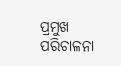ପ୍ରମୁଖ ପରିଚାଳନା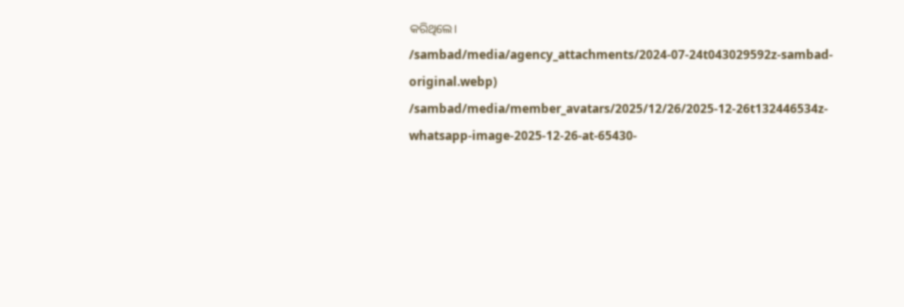କରିଥିଲେ।
/sambad/media/agency_attachments/2024-07-24t043029592z-sambad-original.webp)
/sambad/media/member_avatars/2025/12/26/2025-12-26t132446534z-whatsapp-image-2025-12-26-at-65430-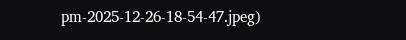pm-2025-12-26-18-54-47.jpeg)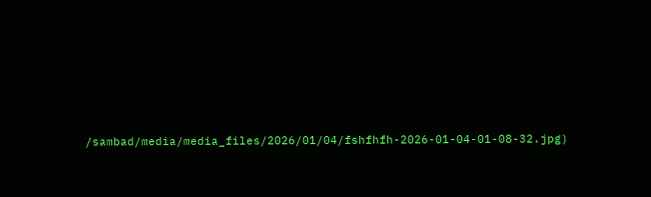/sambad/media/media_files/2026/01/04/fshfhfh-2026-01-04-01-08-32.jpg)